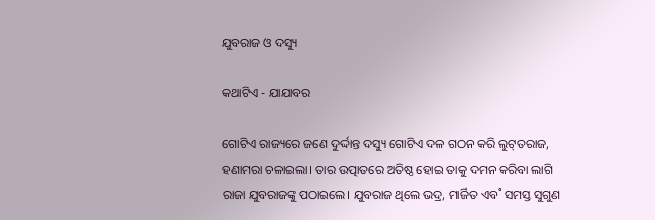ଯୁବରାଜ ଓ ଦସ୍ୟୁ

କଥାଟିଏ - ଯାଯାବର

ଗୋଟିଏ ରାଜ୍ୟରେ ଜଣେ ଦୁର୍ଦ୍ଦାନ୍ତ ଦସ୍ୟୁ ଗୋଟିଏ ଦଳ ଗଠନ କରି ଲୁଟ୍‌ତରାଜ, ହଣାମରା ଚଳାଇଲା। ତାର ଉତ୍ପାତରେ ଅତିଷ୍ଠ ହୋଇ ତାକୁ ଦମନ କରିବା ଲାଗି ରାଜା ଯୁବରାଜଙ୍କୁ ପଠାଇଲେ। ଯୁବରାଜ ଥିଲେ ଭଦ୍ର, ମାର୍ଜିତ ଏବ˚ ସମସ୍ତ ସୁଗୁଣ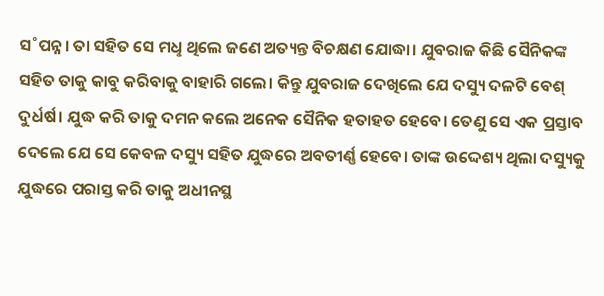ସ˚ପନ୍ନ। ତା ସହିତ ସେ ମଧୢ ଥିଲେ ଜଣେ ଅତ୍ୟନ୍ତ ବିଚକ୍ଷଣ ଯୋଦ୍ଧା। ଯୁବରାଜ କିଛି ସୈନିକଙ୍କ ସହିତ ତାକୁ କାବୁ କରିବାକୁ ବାହାରି ଗଲେ। କିନ୍ତୁ ଯୁବରାଜ ଦେଖିଲେ ଯେ ଦସ୍ୟୁ ଦଳଟି ବେଶ୍‌ ଦୁର୍ଧର୍ଷ। ଯୁଦ୍ଧ କରି ତାକୁ ଦମନ କଲେ ଅନେକ ସୈନିକ ହତାହତ ହେବେ। ତେଣୁ ସେ ଏକ ପ୍ରସ୍ତାବ ଦେଲେ ଯେ ସେ କେବଳ ଦସ୍ୟୁ ସହିତ ଯୁଦ୍ଧରେ ଅବତୀର୍ଣ୍ଣ ହେବେ। ତାଙ୍କ ଉଦ୍ଦେଶ୍ୟ ଥିଲା ଦସ୍ୟୁକୁ ଯୁଦ୍ଧରେ ପରାସ୍ତ କରି ତାକୁ ଅଧୀନସ୍ଥ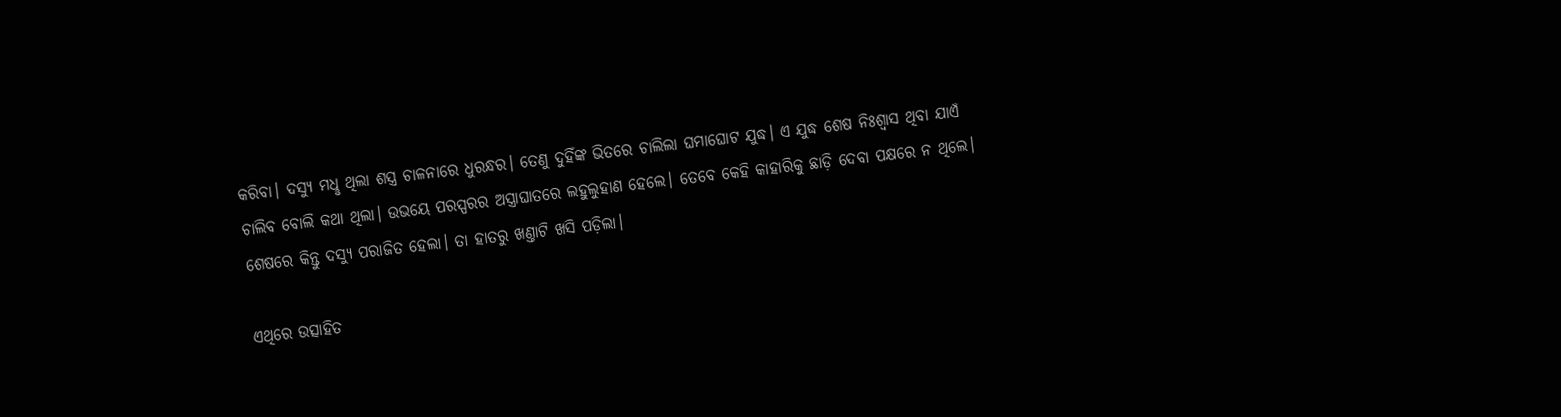କରିବା। ଦସ୍ୟୁ ମଧୢ ଥିଲା ଶସ୍ତ୍ର ଚାଳନାରେ ଧୁରନ୍ଧର। ତେଣୁ ଦୁହିଁଙ୍କ ଭିତରେ ଚାଲିଲା ଘମାଘୋଟ ଯୁଦ୍ଧ। ଏ ଯୁଦ୍ଧ ଶେଷ ନିଃଶ୍ବାସ ଥିବା ଯାଏଁ ଚାଲିବ ବୋଲି କଥା ଥିଲା। ଉଭୟେ ପରସ୍ପରର ଅସ୍ତ୍ରାଘାତରେ ଲହୁଲୁହାଣ ହେଲେ। ତେବେ କେହି କାହାରିକୁ ଛାଡ଼ି ଦେବା ପକ୍ଷରେ ନ ଥିଲେ। ଶେଷରେ କିନ୍ତୁ ଦସ୍ୟୁ ପରାଜିତ ହେଲା। ତା ହାତରୁ ଖଣ୍ତାଟି ଖସି ପଡ଼ିଲା।

ଏଥିରେ ଉତ୍ସାହିତ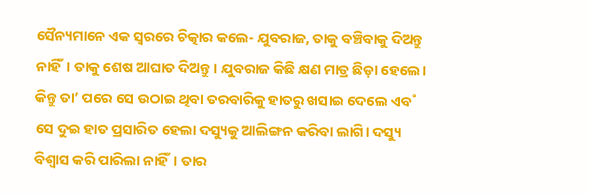ସୈନ୍ୟମାନେ ଏକ ସ୍ବରରେ ଚିତ୍କାର କଲେ- ଯୁବରାଜ, ତାକୁ ବଞ୍ଚିବାକୁ ଦିଅନ୍ତୁ ନାହିଁ। ତାକୁ ଶେଷ ଆଘାତ ଦିଅନ୍ତୁ। ଯୁବରାଜ କିଛି କ୍ଷଣ ମାତ୍ର ଛିଡ଼ା ହେଲେ। କିନ୍ତୁ ତା’ ପରେ ସେ ଉଠାଇ ଥିବା ତରବାରିକୁ ହାତରୁ ଖସାଇ ଦେଲେ ଏବ˚ ସେ ଦୁଇ ହାତ ପ୍ରସାରିତ ହେଲା ଦସ୍ୟୁକୁ ଆଲିଙ୍ଗନ କରିବା ଲାଗି। ଦସ୍ୟୁ ବିଶ୍ବାସ କରି ପାରିଲା ନାହିଁ। ତାର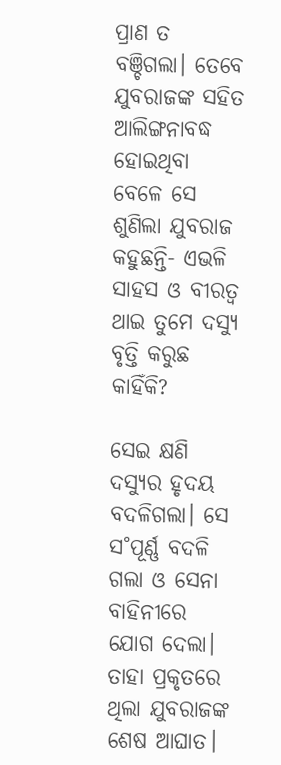ପ୍ରାଣ ତ ବଞ୍ଚିଗଲା। ତେବେ ଯୁବରାଜଙ୍କ ସହିତ ଆଲିଙ୍ଗନାବଦ୍ଧ ହୋଇଥିବା ବେଳେ ସେ ଶୁଣିଲା ଯୁବରାଜ କହୁଛନ୍ତି- ଏଭଳି ସାହସ ଓ ବୀରତ୍ବ ଥାଇ ତୁମେ ଦସ୍ୟୁ ବୃତ୍ତି କରୁଛ କାହିଁକି?

ସେଇ କ୍ଷଣି ଦସ୍ୟୁର ହୃଦୟ ବଦଳିଗଲା। ସେ ସ˚ପୂର୍ଣ୍ଣ ବଦଳି ଗଲା ଓ ସେନା ବାହିନୀରେ ଯୋଗ ଦେଲା। ତାହା ପ୍ରକୃତରେ ଥିଲା ଯୁବରାଜଙ୍କ ଶେଷ ଆଘାତ।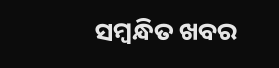ସମ୍ବନ୍ଧିତ ଖବର